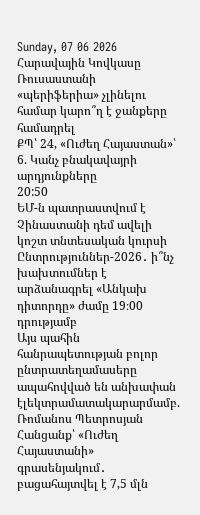Sunday, 07 06 2026
Հարավային Կովկասը Ռուսաստանի «պերիֆերիա» չլինելու համար կարո՞ղ է ջանքերը համադրել
ՔՊ՝ 24, «Ուժեղ Հայաստան»՝ 6. Կանչ բնակավայրի արդյունքները
20:50
ԵՄ-ն պատրաստվում է Չինաստանի դեմ ավելի կոշտ տնտեսական կուրսի
Ընտրություններ-2026․ ի՞նչ խախտումներ է արձանագրել «Անկախ դիտորդը» ժամը 19։00 դրությամբ
Այս պահին հանրապետության բոլոր ընտրատեղամասերը ապահովված են անխափան էլեկտրամատակարարմամբ. Ռոմանոս Պետրոսյան
Հանցանք՝ «Ուժեղ Հայաստանի» գրասենյակում․ բացահայտվել է 7,5 մլն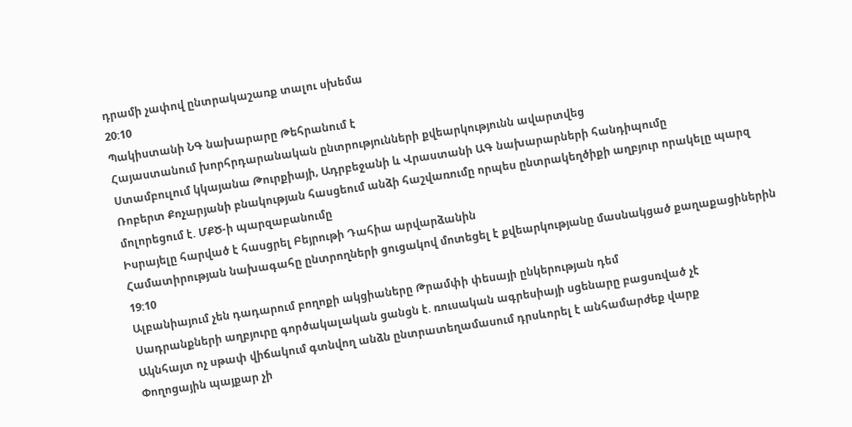դրամի չափով ընտրակաշառք տալու սխեմա
20:10
Պակիստանի ՆԳ նախարարը Թեհրանում է
Հայաստանում խորհրդարանական ընտրությունների քվեարկությունն ավարտվեց
Ստամբուլում կկայանա Թուրքիայի, Ադրբեջանի և Վրաստանի ԱԳ նախարարների հանդիպումը
Ռոբերտ Քոչարյանի բնակության հասցեում անձի հաշվառումը որպես ընտրակեղծիքի աղբյուր որակելը պարզ մոլորեցում է. ՄՔԾ-ի պարզաբանումը
Իսրայելը հարված է հասցրել Բեյրութի Դահիա արվարձանին
Համատիրության նախագահը ընտրողների ցուցակով մոտեցել է քվեարկությանը մասնակցած քաղաքացիներին
19:10
Ալբանիայում չեն դադարում բողոքի ակցիաները Թրամփի փեսայի ընկերության դեմ
Սադրանքների աղբյուրը գործակալական ցանցն է. ռուսական ագրեսիայի սցենարը բացսռված չէ
Ակնհայտ ոչ սթափ վիճակում գտնվող անձն ընտրատեղամասում դրսևորել է անհամարժեք վարք
Փողոցային պայքար չի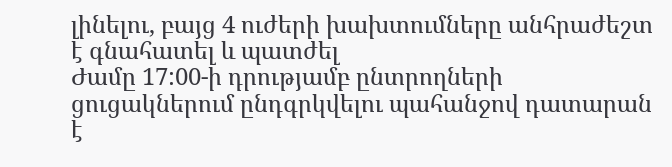լինելու, բայց 4 ուժերի խախտումները անհրաժեշտ է գնահատել և պատժել
Ժամը 17:00-ի դրությամբ ընտրողների ցուցակներում ընդգրկվելու պահանջով դատարան է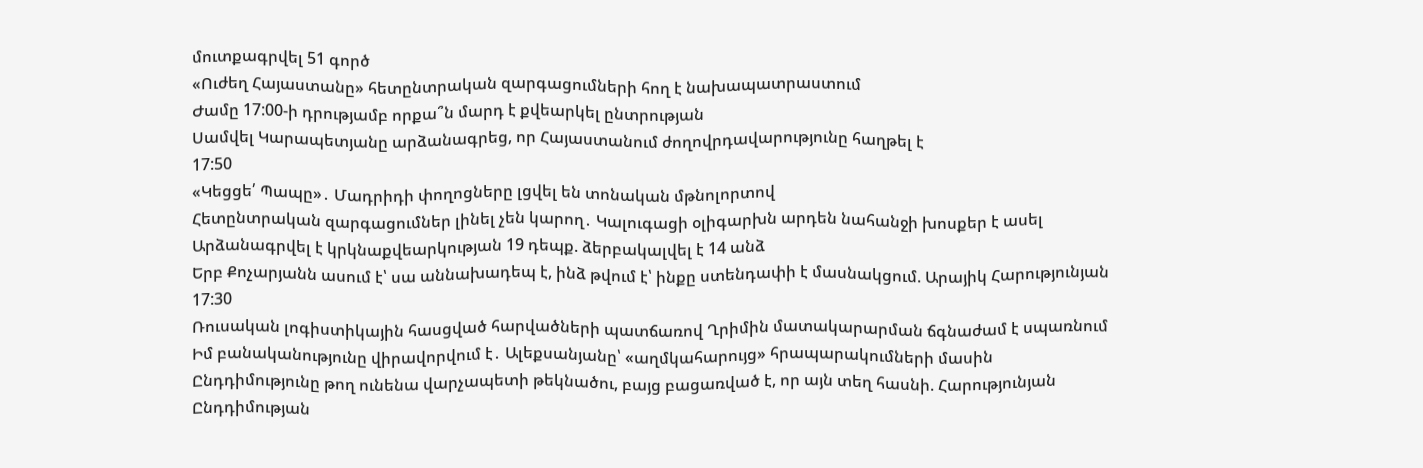մուտքագրվել 51 գործ
«Ուժեղ Հայաստանը» հետընտրական զարգացումների հող է նախապատրաստում
Ժամը 17:00-ի դրությամբ որքա՞ն մարդ է քվեարկել ընտրության
Սամվել Կարապետյանը արձանագրեց, որ Հայաստանում ժողովրդավարությունը հաղթել է
17:50
«Կեցցե՛ Պապը»․ Մադրիդի փողոցները լցվել են տոնական մթնոլորտով
Հետընտրական զարգացումներ լինել չեն կարող․ Կալուգացի օլիգարխն արդեն նահանջի խոսքեր է ասել
Արձանագրվել է կրկնաքվեարկության 19 դեպք. ձերբակալվել է 14 անձ
Երբ Քոչարյանն ասում է՝ սա աննախադեպ է, ինձ թվում է՝ ինքը ստենդափի է մասնակցում. Արայիկ Հարությունյան
17:30
Ռուսական լոգիստիկային հասցված հարվածների պատճառով Ղրիմին մատակարարման ճգնաժամ է սպառնում
Իմ բանականությունը վիրավորվում է․ Ալեքսանյանը՝ «աղմկահարույց» հրապարակումների մասին
Ընդդիմությունը թող ունենա վարչապետի թեկնածու, բայց բացառված է, որ այն տեղ հասնի. Հարությունյան
Ընդդիմության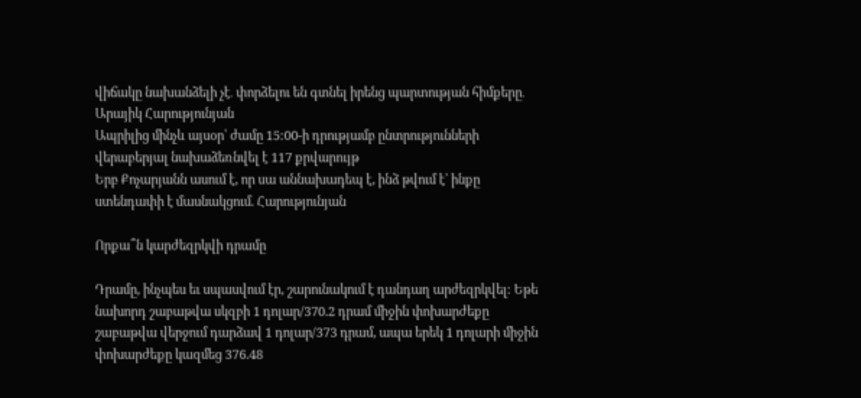վիճակը նախանձելի չէ․ փորձելու են գտնել իրենց պարտության հիմքերը․ Արայիկ Հարությունյան
Ապրիլից մինչև այսօր՝ ժամը 15:00-ի դրությամբ ընտրությունների վերաբերյալ նախաձեռնվել է 117 քրվարույթ
Երբ Քոչարյանն ասում է, որ սա աննախադեպ է, ինձ թվում է՝ ինքը ստենդափի է մասնակցում. Հարությունյան

Որքա՞ն կարժեզրկվի դրամը

Դրամը, ինչպես եւ սպասվում էր, շարունակում է դանդաղ արժեզրկվել: Եթե նախորդ շաբաթվա սկզբի 1 դոլար/370.2 դրամ միջին փոխարժեքը շաբաթվա վերջում դարձավ 1 դոլար/373 դրամ, ապա երեկ 1 դոլարի միջին փոխարժեքը կազմեց 376.48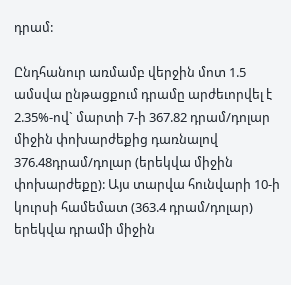դրամ:

Ընդհանուր առմամբ վերջին մոտ 1.5 ամսվա ընթացքում դրամը արժեւորվել է 2.35%-ով` մարտի 7-ի 367.82 դրամ/դոլար միջին փոխարժեքից դառնալով 376.48դրամ/դոլար (երեկվա միջին փոխարժեքը): Այս տարվա հունվարի 10-ի կուրսի համեմատ (363.4 դրամ/դոլար) երեկվա դրամի միջին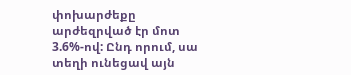փոխարժեքը արժեզրված էր մոտ 3.6%-ով: Ընդ որում, սա տեղի ունեցավ այն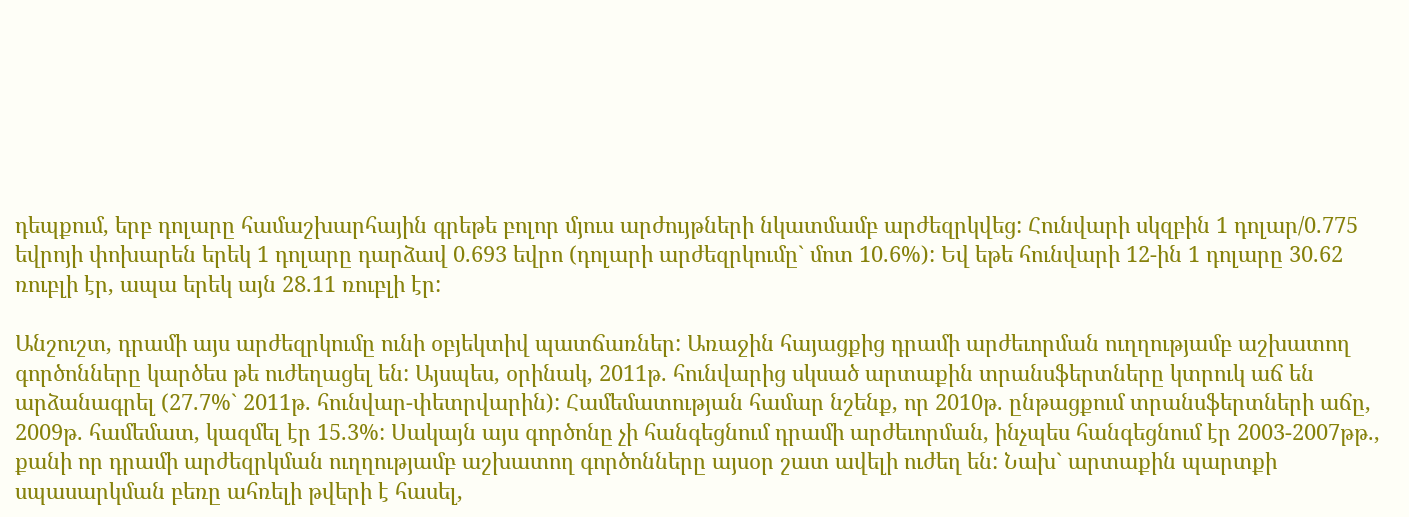դեպքում, երբ դոլարը համաշխարհային գրեթե բոլոր մյուս արժույթների նկատմամբ արժեզրկվեց: Հունվարի սկզբին 1 դոլար/0.775 եվրոյի փոխարեն երեկ 1 դոլարը դարձավ 0.693 եվրո (դոլարի արժեզրկումը` մոտ 10.6%): Եվ եթե հունվարի 12-ին 1 դոլարը 30.62 ռուբլի էր, ապա երեկ այն 28.11 ռուբլի էր:

Անշուշտ, դրամի այս արժեզրկումը ունի օբյեկտիվ պատճառներ: Առաջին հայացքից դրամի արժեւորման ուղղությամբ աշխատող գործոնները կարծես թե ուժեղացել են: Այսպես, օրինակ, 2011թ. հունվարից սկսած արտաքին տրանսֆերտները կտրուկ աճ են արձանագրել (27.7%` 2011թ. հունվար-փետրվարին): Համեմատության համար նշենք, որ 2010թ. ընթացքում տրանսֆերտների աճը, 2009թ. համեմատ, կազմել էր 15.3%: Սակայն այս գործոնը չի հանգեցնում դրամի արժեւորման, ինչպես հանգեցնում էր 2003-2007թթ., քանի որ դրամի արժեզրկման ուղղությամբ աշխատող գործոնները այսօր շատ ավելի ուժեղ են: Նախ` արտաքին պարտքի սպասարկման բեռը ահռելի թվերի է հասել,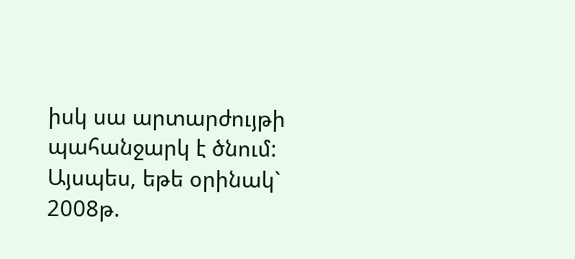իսկ սա արտարժույթի պահանջարկ է ծնում: Այսպես, եթե օրինակ` 2008թ.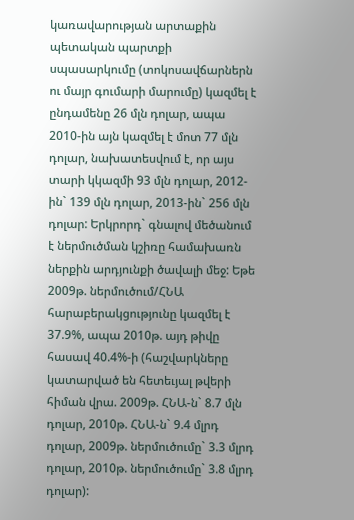կառավարության արտաքին պետական պարտքի սպասարկումը (տոկոսավճարներն ու մայր գումարի մարումը) կազմել է ընդամենը 26 մլն դոլար, ապա 2010-ին այն կազմել է մոտ 77 մլն դոլար, նախատեսվում է, որ այս տարի կկազմի 93 մլն դոլար, 2012-ին` 139 մլն դոլար, 2013-ին` 256 մլն դոլար: Երկրորդ` գնալով մեծանում է ներմուծման կշիռը համախառն ներքին արդյունքի ծավալի մեջ: Եթե 2009թ. ներմուծում/ՀՆԱ հարաբերակցությունը կազմել է 37.9%, ապա 2010թ. այդ թիվը հասավ 40.4%-ի (հաշվարկները կատարված են հետեւյալ թվերի հիման վրա. 2009թ. ՀՆԱ-ն` 8.7 մլն դոլար, 2010թ. ՀՆԱ-ն` 9.4 մլրդ դոլար, 2009թ. ներմուծումը` 3.3 մլրդ դոլար, 2010թ. ներմուծումը` 3.8 մլրդ դոլար):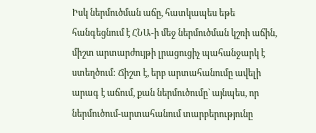Իսկ ներմուծման աճը, հատկապես եթե հանգեցնում է ՀՆԱ-ի մեջ ներմուծման կշռի աճին, միշտ արտարժույթի լրացուցիչ պահանջարկ է ստեղծում: Ճիշտ է, երբ արտահանումը ավելի արագ է աճում, քան ներմուծումը` այնպես, որ ներմուծում-արտահանում տարբերությունը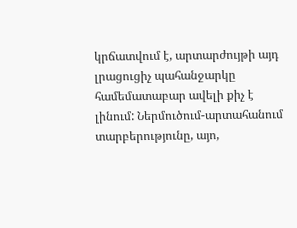կրճատվում է, արտարժույթի այդ լրացուցիչ պահանջարկը համեմատաբար ավելի քիչ է լինում: Ներմուծում-արտահանում տարբերությունը, այո,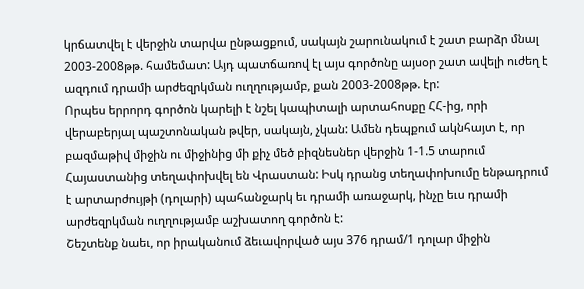կրճատվել է վերջին տարվա ընթացքում, սակայն շարունակում է շատ բարձր մնալ 2003-2008թթ. համեմատ: Այդ պատճառով էլ այս գործոնը այսօր շատ ավելի ուժեղ է ազդում դրամի արժեզրկման ուղղությամբ, քան 2003-2008թթ. էր:
Որպես երրորդ գործոն կարելի է նշել կապիտալի արտահոսքը ՀՀ-ից, որի վերաբերյալ պաշտոնական թվեր, սակայն, չկան: Ամեն դեպքում ակնհայտ է, որ բազմաթիվ միջին ու միջինից մի քիչ մեծ բիզնեսներ վերջին 1-1.5 տարում Հայաստանից տեղափոխվել են Վրաստան: Իսկ դրանց տեղափոխումը ենթադրում է արտարժույթի (դոլարի) պահանջարկ եւ դրամի առաջարկ, ինչը եւս դրամի արժեզրկման ուղղությամբ աշխատող գործոն է:
Շեշտենք նաեւ, որ իրականում ձեւավորված այս 376 դրամ/1 դոլար միջին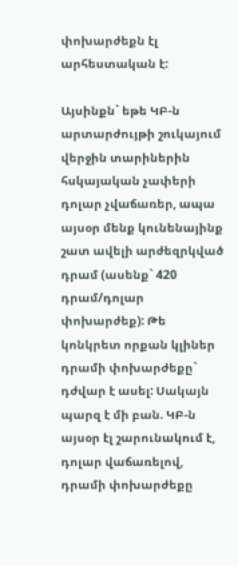փոխարժեքն էլ արհեստական է:

Այսինքն` եթե ԿԲ-ն արտարժույթի շուկայում վերջին տարիներին հսկայական չափերի դոլար չվաճառեր, ապա այսօր մենք կունենայինք շատ ավելի արժեզրկված դրամ (ասենք` 420 դրամ/դոլար փոխարժեք): Թե կոնկրետ որքան կլիներ դրամի փոխարժեքը` դժվար է ասել: Սակայն պարզ է մի բան. ԿԲ-ն այսօր էլ շարունակում է, դոլար վաճառելով, դրամի փոխարժեքը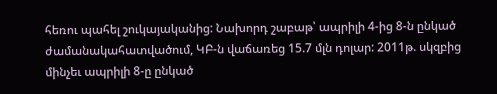հեռու պահել շուկայականից: Նախորդ շաբաթ՝ ապրիլի 4-ից 8-ն ընկած ժամանակահատվածում, ԿԲ-ն վաճառեց 15.7 մլն դոլար: 2011թ. սկզբից մինչեւ ապրիլի 8-ը ընկած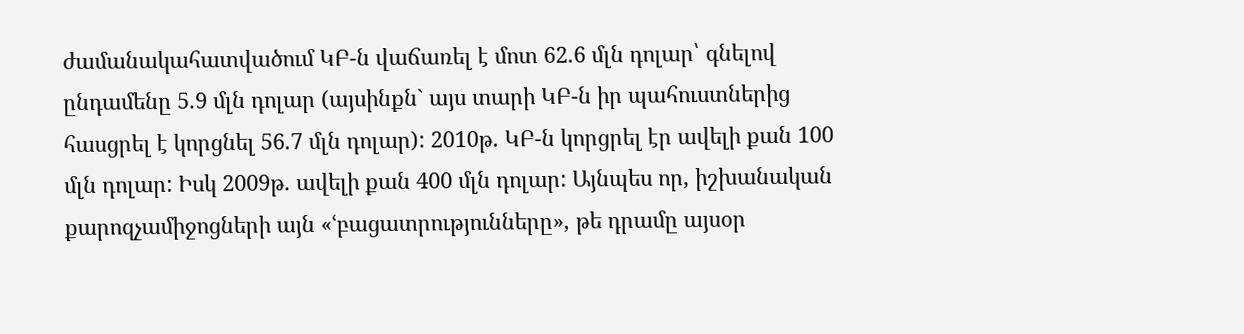ժամանակահատվածում ԿԲ-ն վաճառել է մոտ 62.6 մլն դոլար՝ գնելով ընդամենը 5.9 մլն դոլար (այսինքն` այս տարի ԿԲ-ն իր պահուստներից հասցրել է կորցնել 56.7 մլն դոլար): 2010թ. ԿԲ-ն կորցրել էր ավելի քան 100 մլն դոլար: Իսկ 2009թ. ավելի քան 400 մլն դոլար: Այնպես որ, իշխանական քարոզչամիջոցների այն «ՙբացատրությունները», թե դրամը այսօր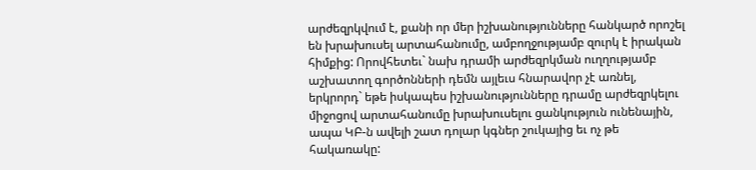արժեզրկվում է, քանի որ մեր իշխանությունները հանկարծ որոշել են խրախուսել արտահանումը, ամբողջությամբ զուրկ է իրական հիմքից: Որովհետեւ` նախ դրամի արժեզրկման ուղղությամբ աշխատող գործոնների դեմն այլեւս հնարավոր չէ առնել, երկրորդ` եթե իսկապես իշխանությունները դրամը արժեզրկելու միջոցով արտահանումը խրախուսելու ցանկություն ունենային, ապա ԿԲ-ն ավելի շատ դոլար կգներ շուկայից եւ ոչ թե հակառակը: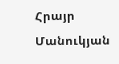Հրայր Մանուկյան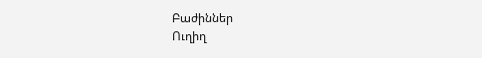Բաժիններ
Ուղիղ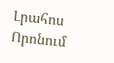Լրահոս
Որոնում